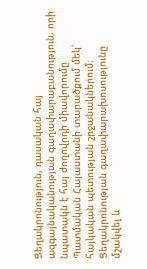Ցեղակրոնություն, դասական հայ ազգայնականության գաղափարաբանություն, որի նպատակն է հայ ժողովրդի միավորումը Պատմական Հայաստանի տարածքում մեկ՝ հայկական պետության շրջանակներում։ Ցեղակրոնության գաղափարախոսությունը մշակվել և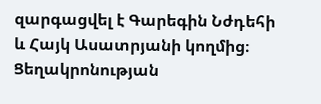զարգացվել է Գարեգին Նժդեհի և Հայկ Ասատրյանի կողմից։ Ցեղակրոնության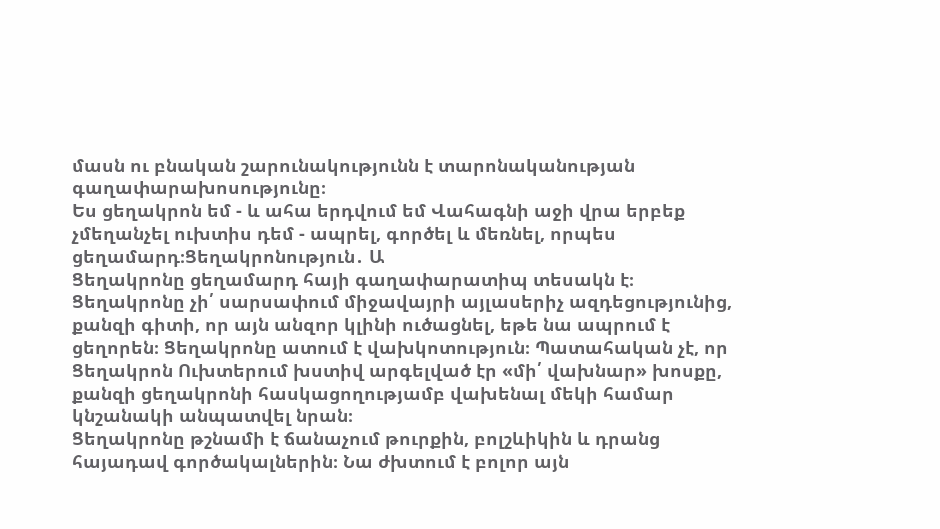մասն ու բնական շարունակությունն է տարոնականության գաղափարախոսությունը։
Ես ցեղակրոն եմ - և ահա երդվում եմ Վահագնի աջի վրա երբեք չմեղանչել ուխտիս դեմ - ապրել, գործել և մեռնել, որպես ցեղամարդ։Ցեղակրոնություն․ Ա
Ցեղակրոնը ցեղամարդ հայի գաղափարատիպ տեսակն է։ Ցեղակրոնը չի՛ սարսափում միջավայրի այլասերիչ ազդեցությունից, քանզի գիտի, որ այն անզոր կլինի ուծացնել, եթե նա ապրում է ցեղորեն։ Ցեղակրոնը ատում է վախկոտություն։ Պատահական չէ, որ Ցեղակրոն Ուխտերում խստիվ արգելված էր «մի՛ վախնար» խոսքը, քանզի ցեղակրոնի հասկացողությամբ վախենալ մեկի համար կնշանակի անպատվել նրան։
Ցեղակրոնը թշնամի է ճանաչում թուրքին, բոլշևիկին և դրանց հայադավ գործակալներին։ Նա ժխտում է բոլոր այն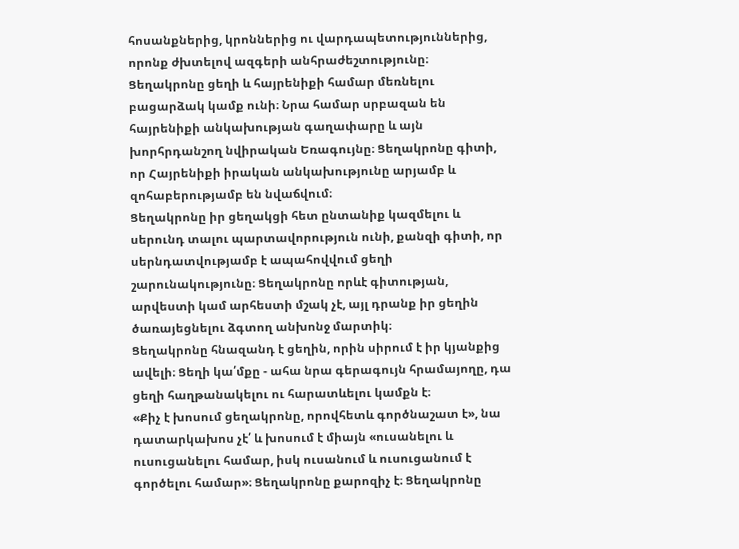հոսանքներից, կրոններից ու վարդապետություններից, որոնք ժխտելով ազգերի անհրաժեշտությունը։
Ցեղակրոնը ցեղի և հայրենիքի համար մեռնելու բացարձակ կամք ունի։ Նրա համար սրբազան են հայրենիքի անկախության գաղափարը և այն խորհրդանշող նվիրական Եռագույնը։ Ցեղակրոնը գիտի, որ Հայրենիքի իրական անկախությունը արյամբ և զոհաբերությամբ են նվաճվում։
Ցեղակրոնը իր ցեղակցի հետ ընտանիք կազմելու և սերունդ տալու պարտավորություն ունի, քանզի գիտի, որ սերնդատվությամբ է ապահովվում ցեղի շարունակությունը։ Ցեղակրոնը որևէ գիտության, արվեստի կամ արհեստի մշակ չէ, այլ դրանք իր ցեղին ծառայեցնելու ձգտող անխոնջ մարտիկ։
Ցեղակրոնը հնազանդ է ցեղին, որին սիրում է իր կյանքից ավելի։ Ցեղի կա՛մքը - ահա նրա գերագույն հրամայողը, դա ցեղի հաղթանակելու ու հարատևելու կամքն է։
«Քիչ է խոսում ցեղակրոնը, որովհետև գործնաշատ է», նա դատարկախոս չէ՛ և խոսում է միայն «ուսանելու և ուսուցանելու համար, իսկ ուսանում և ուսուցանում է գործելու համար»։ Ցեղակրոնը քարոզիչ է։ Ցեղակրոնը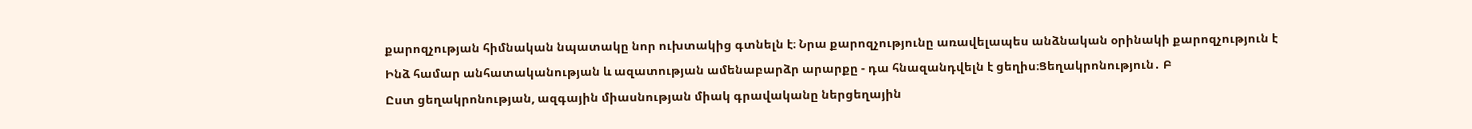քարոզչության հիմնական նպատակը նոր ուխտակից գտնելն է։ Նրա քարոզչությունը առավելապես անձնական օրինակի քարոզչություն է
Ինձ համար անհատականության և ազատության ամենաբարձր արարքը - դա հնազանդվելն է ցեղիս։Ցեղակրոնություն․ Բ
Ըստ ցեղակրոնության, ազգային միասնության միակ գրավականը ներցեղային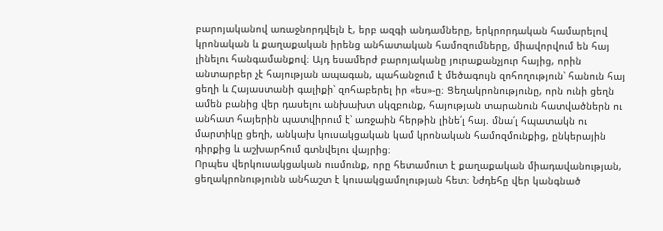բարոյականով առաջնորդվելն է, երբ ազգի անդամները, երկրորդական համարելով կրոնական և քաղաքական իրենց անհատական համոզումները, միավորվում են հայ լինելու հանգամանքով։ Այդ եսամերժ բարոյականը յուրաքանչյուր հայից, որին անտարբեր չէ հայության ապագան, պահանջում է մեծագույն զոհողություն՝ հանուն հայ ցեղի և Հայաստանի գալիքի՝ զոհաբերել իր «ես»-ը։ Ցեղակրոնությունը, որն ունի ցեղն ամեն բանից վեր դասելու անխախտ սկզբունք, հայության տարանուն հատվածներն ու անհատ հայերին պատվիրում է՝ առջաին հերթին լինե՛լ հայ. մնա՛լ հպատակն ու մարտիկը ցեղի, անկախ կուսակցական կամ կրոնական համոզմունքից, ընկերային դիրքից և աշխարհում գտնվելու վայրից։
Որպես վերկուսակցական ուսմունք, որը հետամուտ է քաղաքական միադավանության, ցեղակրոնությունն անհաշտ է կուսակցամոլության հետ։ Նժդեհը վեր կանգնած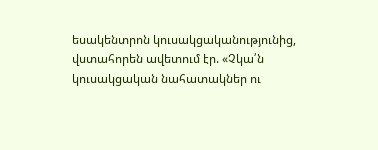եսակենտրոն կուսակցականությունից, վստահորեն ավետում էր. «Չկա՛ն կուսակցական նահատակներ ու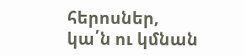հերոսներ, կա՛ն ու կմնան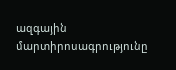ազգային մարտիրոսագրությունը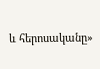և հերոսականը»